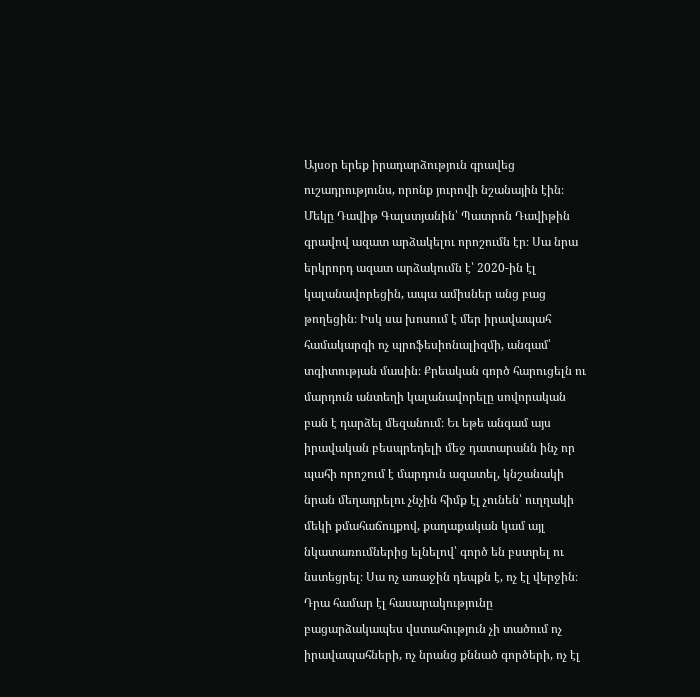Այսօր երեք իրադարձություն գրավեց ուշադրությունս, որոնք յուրովի նշանային էին։ Մեկը Դավիթ Գալստյանին՝ Պատրոն Դավիթին գրավով ազատ արձակելու որոշումն էր։ Սա նրա երկրորդ ազատ արձակումն է՝ 2020-ին էլ կալանավորեցին, ապա ամիսներ անց բաց թողեցին։ Իսկ սա խոսում է մեր իրավապահ համակարգի ոչ պրոֆեսիոնալիզմի, անգամ՝ տգիտության մասին։ Քրեական գործ հարուցելն ու մարդուն անտեղի կալանավորելը սովորական բան է դարձել մեզանում։ Եւ եթե անգամ այս իրավական բեսպրեդելի մեջ դատարանն ինչ որ պահի որոշում է մարդուն ազատել, կնշանակի նրան մեղադրելու չնչին հիմք էլ չունեն՝ ուղղակի մեկի քմահաճույքով, քաղաքական կամ այլ նկատառումներից ելնելով՝ գործ են բստրել ու նստեցրել։ Սա ոչ առաջին դեպքն է, ոչ էլ վերջին։ Դրա համար էլ հասարակությունը բացարձակապես վստահություն չի տածում ոչ իրավապահների, ոչ նրանց քննած գործերի, ոչ էլ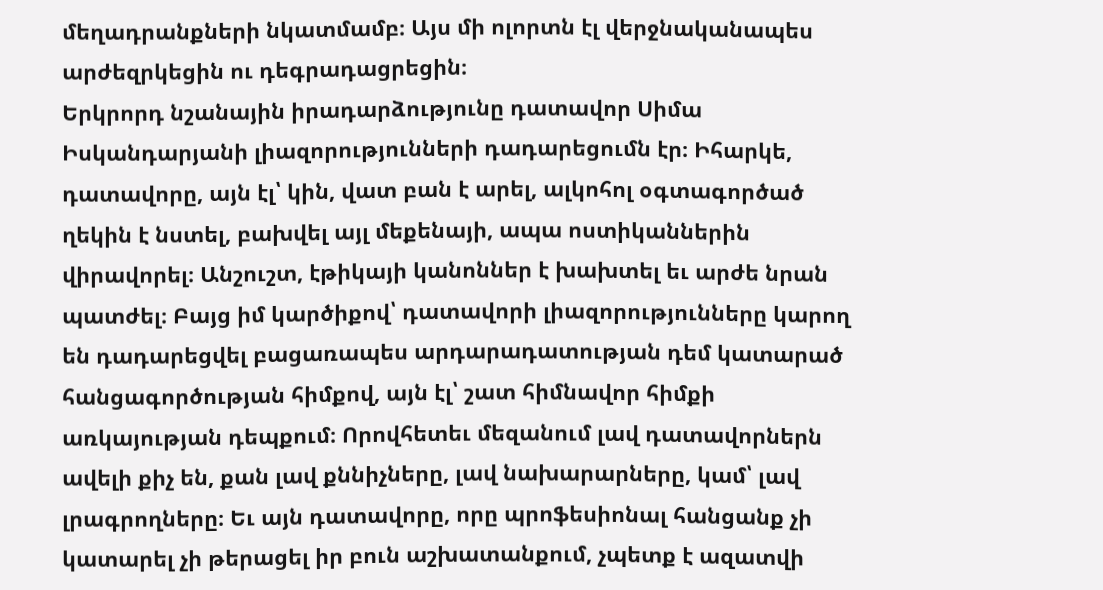մեղադրանքների նկատմամբ։ Այս մի ոլորտն էլ վերջնականապես արժեզրկեցին ու դեգրադացրեցին։
Երկրորդ նշանային իրադարձությունը դատավոր Սիմա Իսկանդարյանի լիազորությունների դադարեցումն էր։ Իհարկե, դատավորը, այն էլ՝ կին, վատ բան է արել, ալկոհոլ օգտագործած ղեկին է նստել, բախվել այլ մեքենայի, ապա ոստիկաններին վիրավորել։ Անշուշտ, էթիկայի կանոններ է խախտել եւ արժե նրան պատժել։ Բայց իմ կարծիքով՝ դատավորի լիազորությունները կարող են դադարեցվել բացառապես արդարադատության դեմ կատարած հանցագործության հիմքով, այն էլ՝ շատ հիմնավոր հիմքի առկայության դեպքում։ Որովհետեւ մեզանում լավ դատավորներն ավելի քիչ են, քան լավ քննիչները, լավ նախարարները, կամ՝ լավ լրագրողները։ Եւ այն դատավորը, որը պրոֆեսիոնալ հանցանք չի կատարել չի թերացել իր բուն աշխատանքում, չպետք է ազատվի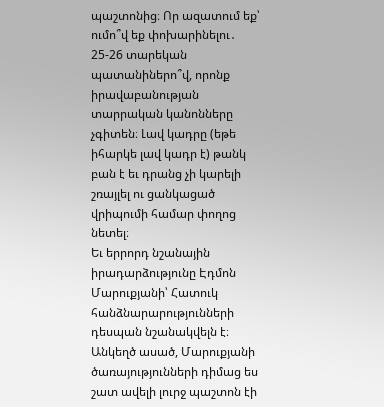պաշտոնից։ Որ ազատում եք՝ ումո՞վ եք փոխարինելու․ 25-26 տարեկան պատանիներո՞վ, որոնք իրավաբանության տարրական կանոնները չգիտեն։ Լավ կադրը (եթե իհարկե լավ կադր է) թանկ բան է եւ դրանց չի կարելի շռայլել ու ցանկացած վրիպումի համար փողոց նետել։
Եւ երրորդ նշանային իրադարձությունը Էդմոն Մարուքյանի՝ Հատուկ հանձնարարությունների դեսպան նշանակվելն է։ Անկեղծ ասած, Մարուքյանի ծառայությունների դիմաց ես շատ ավելի լուրջ պաշտոն էի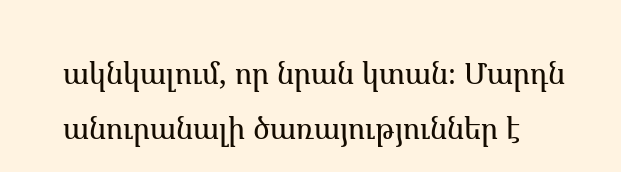ակնկալում, որ նրան կտան։ Մարդն անուրանալի ծառայություններ է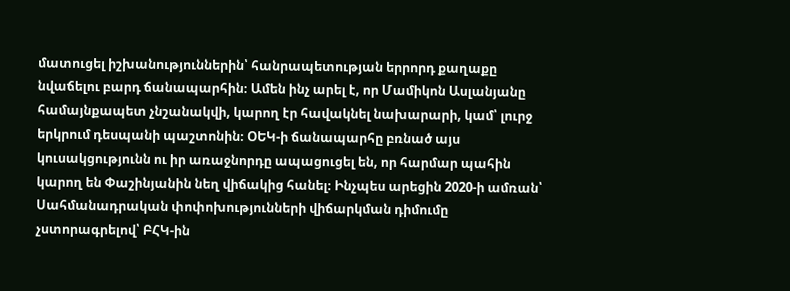մատուցել իշխանություններին՝ հանրապետության երրորդ քաղաքը նվաճելու բարդ ճանապարհին։ Ամեն ինչ արել է, որ Մամիկոն Ասլանյանը համայնքապետ չնշանակվի, կարող էր հավակնել նախարարի, կամ՝ լուրջ երկրում դեսպանի պաշտոնին։ ՕԵԿ-ի ճանապարհը բռնած այս կուսակցությունն ու իր առաջնորդը ապացուցել են, որ հարմար պահին կարող են Փաշինյանին նեղ վիճակից հանել։ Ինչպես արեցին 2020-ի ամռան՝ Սահմանադրական փոփոխությունների վիճարկման դիմումը չստորագրելով՝ ԲՀԿ-ին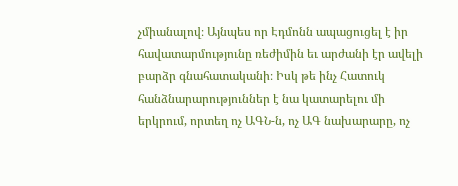չմիանալով։ Այնպես որ Էդմոնն ապացուցել է իր հավատարմությունը ռեժիմին եւ արժանի էր ավելի բարձր գնահատականի։ Իսկ թե ինչ Հատուկ հանձնարարություններ է նա կատարելու մի երկրում, որտեղ ոչ ԱԳՆ-ն, ոչ ԱԳ նախարարը, ոչ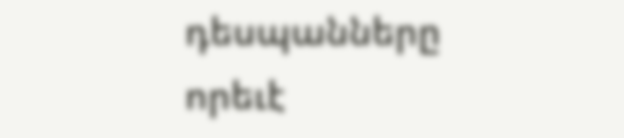դեսպանները որեւէ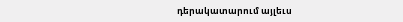դերակատարում այլեւս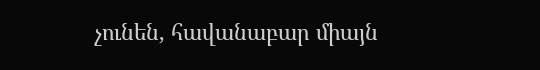չունեն, հավանաբար միայն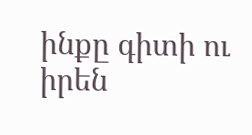ինքը գիտի ու իրեն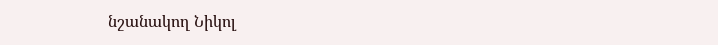նշանակող Նիկոլ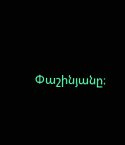Փաշինյանը։